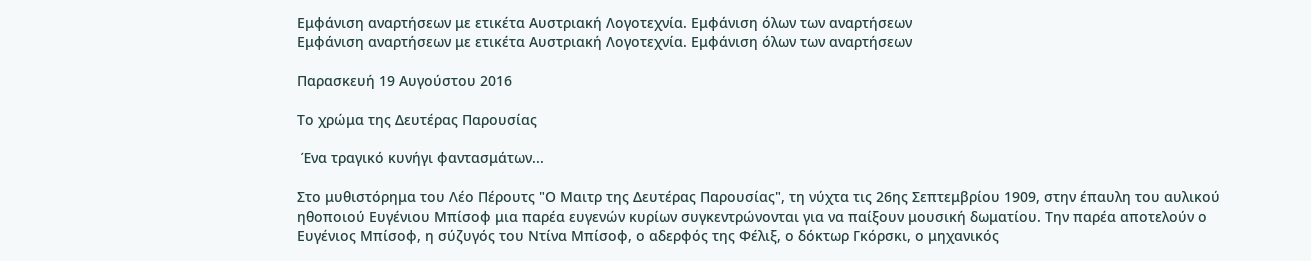Εμφάνιση αναρτήσεων με ετικέτα Αυστριακή Λογοτεχνία. Εμφάνιση όλων των αναρτήσεων
Εμφάνιση αναρτήσεων με ετικέτα Αυστριακή Λογοτεχνία. Εμφάνιση όλων των αναρτήσεων

Παρασκευή 19 Αυγούστου 2016

Το χρώμα της Δευτέρας Παρουσίας

 Ένα τραγικό κυνήγι φαντασμάτων...

Στο μυθιστόρημα του Λέο Πέρουτς "Ο Μαιτρ της Δευτέρας Παρουσίας", τη νύχτα τις 26ης Σεπτεμβρίου 1909, στην έπαυλη του αυλικού ηθοποιού Ευγένιου Μπίσοφ μια παρέα ευγενών κυρίων συγκεντρώνονται για να παίξουν μουσική δωματίου. Την παρέα αποτελούν ο Ευγένιος Μπίσοφ, η σύζυγός του Ντίνα Μπίσοφ, ο αδερφός της Φέλιξ, ο δόκτωρ Γκόρσκι, ο μηχανικός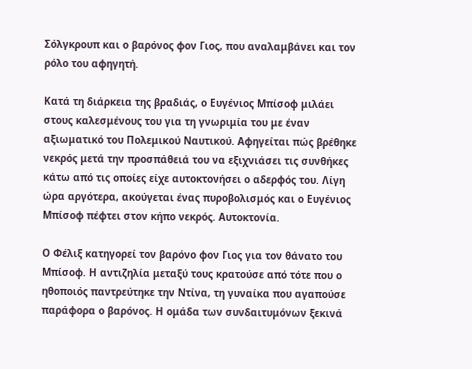Σόλγκρουπ και ο βαρόνος φον Γιος, που αναλαμβάνει και τον ρόλο του αφηγητή.

Κατά τη διάρκεια της βραδιάς, ο Ευγένιος Μπίσοφ μιλάει στους καλεσμένους του για τη γνωριμία του με έναν αξιωματικό του Πολεμικού Ναυτικού. Αφηγείται πώς βρέθηκε νεκρός μετά την προσπάθειά του να εξιχνιάσει τις συνθήκες κάτω από τις οποίες είχε αυτοκτονήσει ο αδερφός του. Λίγη ώρα αργότερα, ακούγεται ένας πυροβολισμός και ο Ευγένιος Μπίσοφ πέφτει στον κήπο νεκρός. Αυτοκτονία.

Ο Φέλιξ κατηγορεί τον βαρόνο φον Γιος για τον θάνατο του Μπίσοφ. Η αντιζηλία μεταξύ τους κρατούσε από τότε που ο ηθοποιός παντρεύτηκε την Ντίνα, τη γυναίκα που αγαπούσε παράφορα ο βαρόνος. Η ομάδα των συνδαιτυμόνων ξεκινά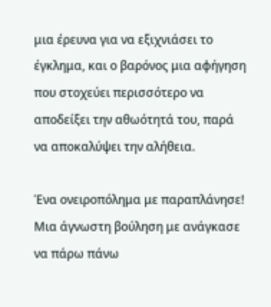μια έρευνα για να εξιχνιάσει το έγκλημα, και ο βαρόνος μια αφήγηση που στοχεύει περισσότερο να αποδείξει την αθωότητά του, παρά να αποκαλύψει την αλήθεια.

Ένα ονειροπόλημα με παραπλάνησε! Μια άγνωστη βούληση με ανάγκασε να πάρω πάνω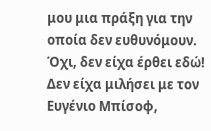μου μια πράξη για την οποία δεν ευθυνόμουν. Όχι, δεν είχα έρθει εδώ! Δεν είχα μιλήσει με τον Ευγένιο Μπίσοφ,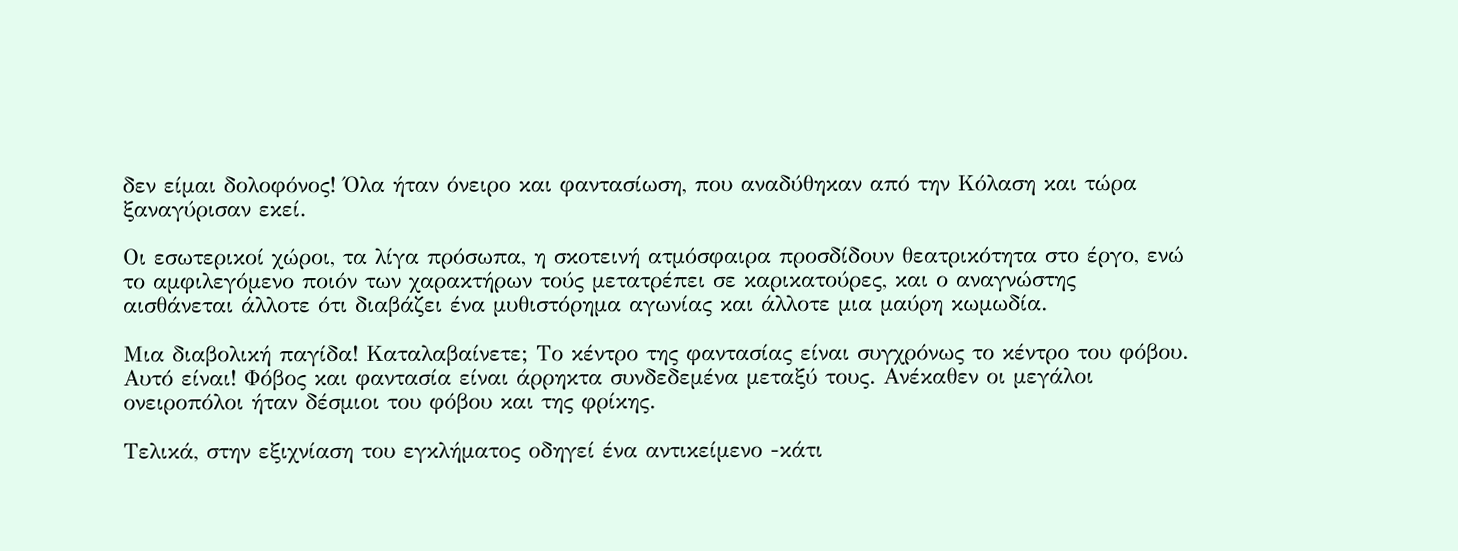δεν είμαι δολοφόνος! Όλα ήταν όνειρο και φαντασίωση, που αναδύθηκαν από την Κόλαση και τώρα ξαναγύρισαν εκεί.

Οι εσωτερικοί χώροι, τα λίγα πρόσωπα, η σκοτεινή ατμόσφαιρα προσδίδουν θεατρικότητα στο έργο, ενώ το αμφιλεγόμενο ποιόν των χαρακτήρων τούς μετατρέπει σε καρικατούρες, και ο αναγνώστης αισθάνεται άλλοτε ότι διαβάζει ένα μυθιστόρημα αγωνίας και άλλοτε μια μαύρη κωμωδία.

Μια διαβολική παγίδα! Καταλαβαίνετε; Το κέντρο της φαντασίας είναι συγχρόνως το κέντρο του φόβου. Αυτό είναι! Φόβος και φαντασία είναι άρρηκτα συνδεδεμένα μεταξύ τους. Ανέκαθεν οι μεγάλοι ονειροπόλοι ήταν δέσμιοι του φόβου και της φρίκης.

Τελικά, στην εξιχνίαση του εγκλήματος οδηγεί ένα αντικείμενο -κάτι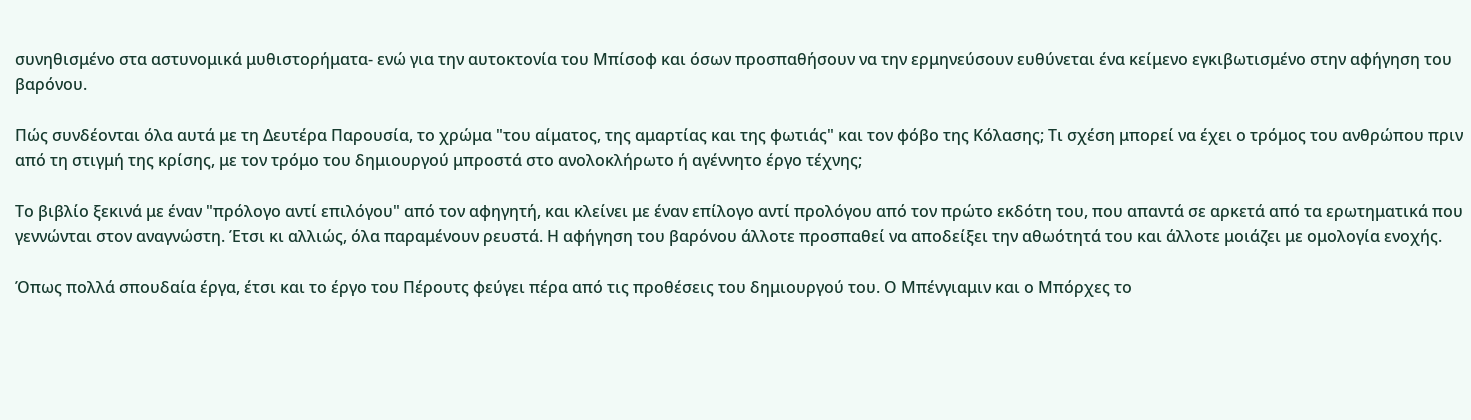συνηθισμένο στα αστυνομικά μυθιστορήματα- ενώ για την αυτοκτονία του Μπίσοφ και όσων προσπαθήσουν να την ερμηνεύσουν ευθύνεται ένα κείμενο εγκιβωτισμένο στην αφήγηση του βαρόνου.

Πώς συνδέονται όλα αυτά με τη Δευτέρα Παρουσία, το χρώμα "του αίματος, της αμαρτίας και της φωτιάς" και τον φόβο της Κόλασης; Τι σχέση μπορεί να έχει ο τρόμος του ανθρώπου πριν από τη στιγμή της κρίσης, με τον τρόμο του δημιουργού μπροστά στο ανολοκλήρωτο ή αγέννητο έργο τέχνης;

Το βιβλίο ξεκινά με έναν "πρόλογο αντί επιλόγου" από τον αφηγητή, και κλείνει με έναν επίλογο αντί προλόγου από τον πρώτο εκδότη του, που απαντά σε αρκετά από τα ερωτηματικά που γεννώνται στον αναγνώστη. Έτσι κι αλλιώς, όλα παραμένουν ρευστά. Η αφήγηση του βαρόνου άλλοτε προσπαθεί να αποδείξει την αθωότητά του και άλλοτε μοιάζει με ομολογία ενοχής.

Όπως πολλά σπουδαία έργα, έτσι και το έργο του Πέρουτς φεύγει πέρα από τις προθέσεις του δημιουργού του. Ο Μπένγιαμιν και ο Μπόρχες το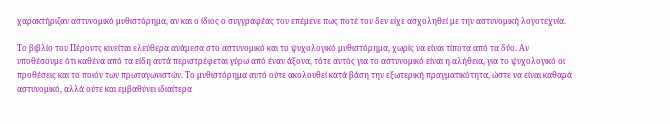χαρακτήριζαν αστυνομικό μυθιστόρημα, αν και ο ίδιος ο συγγραφέας του επέμενε πως ποτέ του δεν είχε ασχοληθεί με την αστυνομική λογοτεχνία.

Το βιβλίο του Πέρουτς κινείται ελεύθερα ανάμεσα στο αστυνομικό και το ψυχολογικό μυθιστόρημα, χωρίς να είναι τίποτα από τα δύο. Αν υποθέσουμε ότι καθένα από τα είδη αυτά περιστρέφεται γύρω από έναν άξονα, τότε αυτός για το αστυνομικό είναι η αλήθεια, για το ψυχολογικό οι προθέσεις και το ποιόν των πρωταγωνιστών. Το μυθιστόρημα αυτό ούτε ακολουθεί κατά βάση την εξωτερική πραγματικότητα, ώστε να είναι καθαρά αστυνομικό, αλλά ούτε και εμβαθύνει ιδιαίτερα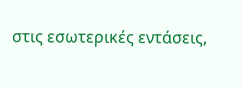στις εσωτερικές εντάσεις,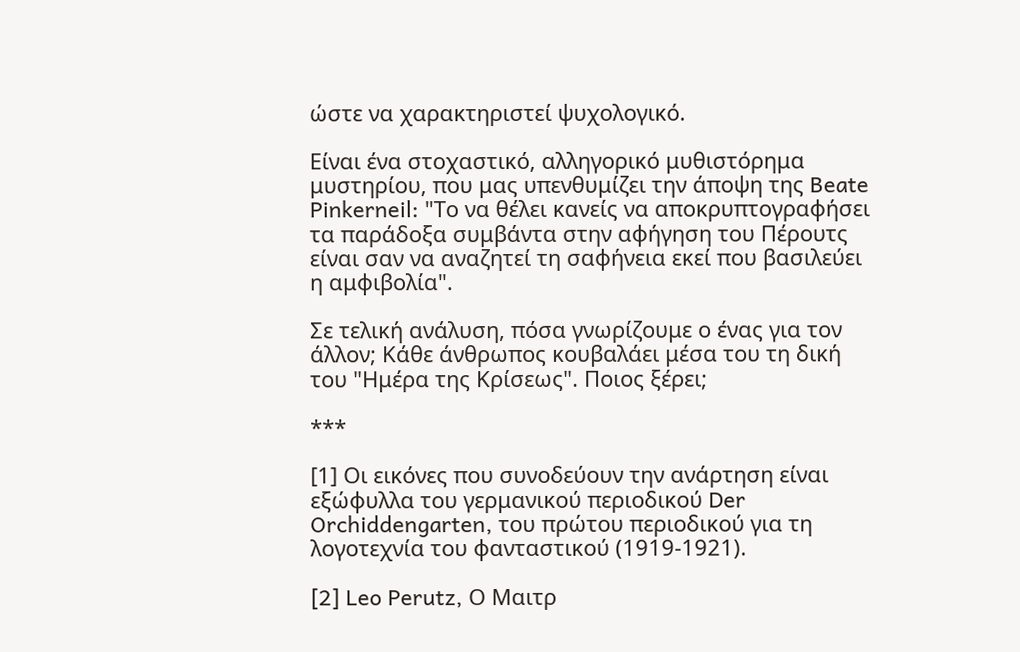ώστε να χαρακτηριστεί ψυχολογικό.

Είναι ένα στοχαστικό, αλληγορικό μυθιστόρημα μυστηρίου, που μας υπενθυμίζει την άποψη της Beate Pinkerneil: "Το να θέλει κανείς να αποκρυπτογραφήσει τα παράδοξα συμβάντα στην αφήγηση του Πέρουτς είναι σαν να αναζητεί τη σαφήνεια εκεί που βασιλεύει η αμφιβολία".

Σε τελική ανάλυση, πόσα γνωρίζουμε ο ένας για τον άλλον; Κάθε άνθρωπος κουβαλάει μέσα του τη δική του "Ημέρα της Κρίσεως". Ποιος ξέρει;

***

[1] Οι εικόνες που συνοδεύουν την ανάρτηση είναι εξώφυλλα του γερμανικού περιοδικού Der Orchiddengarten, του πρώτου περιοδικού για τη λογοτεχνία του φανταστικού (1919-1921).

[2] Leo Perutz, Ο Μαιτρ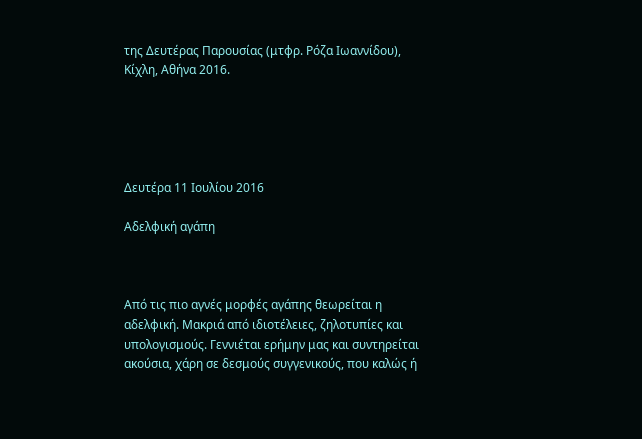της Δευτέρας Παρουσίας (μτφρ. Ρόζα Ιωαννίδου), Κίχλη, Αθήνα 2016.





Δευτέρα 11 Ιουλίου 2016

Αδελφική αγάπη



Aπό τις πιο αγνές μορφές αγάπης θεωρείται η αδελφική. Μακριά από ιδιοτέλειες, ζηλοτυπίες και υπολογισμούς. Γεννιέται ερήμην μας και συντηρείται ακούσια, χάρη σε δεσμούς συγγενικούς, που καλώς ή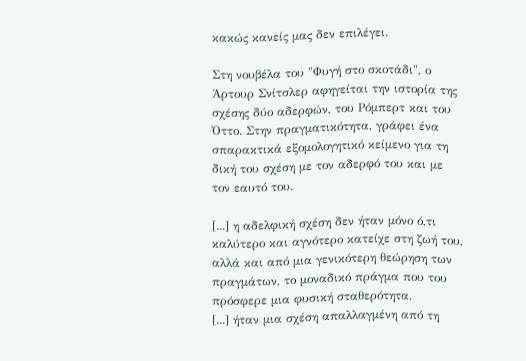κακώς κανείς μας δεν επιλέγει.

Στη νουβέλα του "Φυγή στο σκοτάδι", ο Άρτουρ Σνίτσλερ αφηγείται την ιστορία της σχέσης δύο αδερφών, του Ρόμπερτ και του Όττο. Στην πραγματικότητα, γράφει ένα σπαρακτικά εξομολογητικό κείμενο για τη δική του σχέση με τον αδερφό του και με τον εαυτό του.

[...] η αδελφική σχέση δεν ήταν μόνο ό,τι καλύτερο και αγνότερο κατείχε στη ζωή του, αλλά και από μια γενικότερη θεώρηση των πραγμάτων, το μοναδικό πράγμα που του πρόσφερε μια φυσική σταθερότητα.
[...] ήταν μια σχέση απαλλαγμένη από τη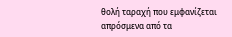θολή ταραχή που εμφανίζεται απρόσμενα από τα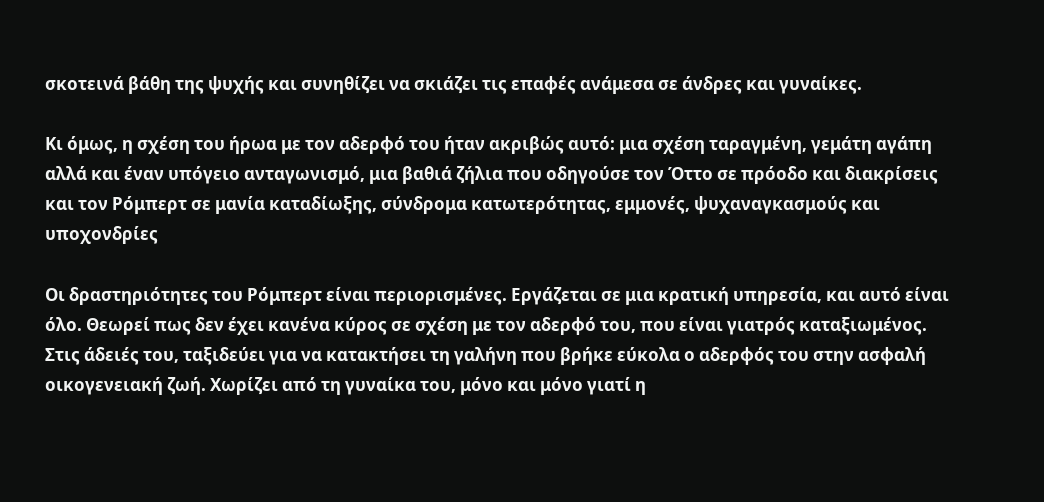σκοτεινά βάθη της ψυχής και συνηθίζει να σκιάζει τις επαφές ανάμεσα σε άνδρες και γυναίκες.

Κι όμως, η σχέση του ήρωα με τον αδερφό του ήταν ακριβώς αυτό: μια σχέση ταραγμένη, γεμάτη αγάπη αλλά και έναν υπόγειο ανταγωνισμό, μια βαθιά ζήλια που οδηγούσε τον Όττο σε πρόοδο και διακρίσεις και τον Ρόμπερτ σε μανία καταδίωξης, σύνδρομα κατωτερότητας, εμμονές, ψυχαναγκασμούς και υποχονδρίες

Οι δραστηριότητες του Ρόμπερτ είναι περιορισμένες. Εργάζεται σε μια κρατική υπηρεσία, και αυτό είναι όλο. Θεωρεί πως δεν έχει κανένα κύρος σε σχέση με τον αδερφό του, που είναι γιατρός καταξιωμένος. Στις άδειές του, ταξιδεύει για να κατακτήσει τη γαλήνη που βρήκε εύκολα ο αδερφός του στην ασφαλή οικογενειακή ζωή. Χωρίζει από τη γυναίκα του, μόνο και μόνο γιατί η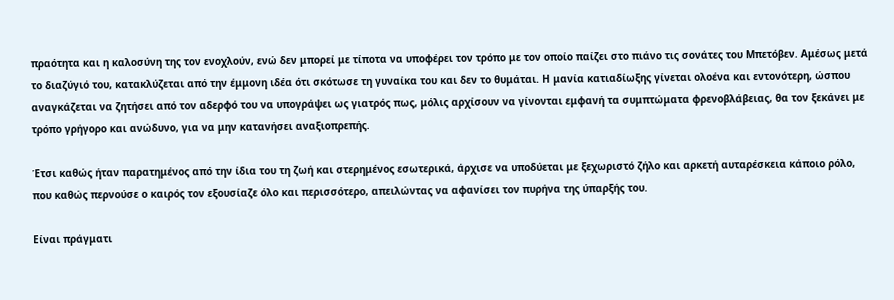πραότητα και η καλοσύνη της τον ενοχλούν, ενώ δεν μπορεί με τίποτα να υποφέρει τον τρόπο με τον οποίο παίζει στο πιάνο τις σονάτες του Μπετόβεν. Αμέσως μετά το διαζύγιό του, κατακλύζεται από την έμμονη ιδέα ότι σκότωσε τη γυναίκα του και δεν το θυμάται. Η μανία κατιαδίωξης γίνεται ολοένα και εντονότερη, ώσπου αναγκάζεται να ζητήσει από τον αδερφό του να υπογράψει ως γιατρός πως, μόλις αρχίσουν να γίνονται εμφανή τα συμπτώματα φρενοβλάβειας, θα τον ξεκάνει με τρόπο γρήγορο και ανώδυνο, για να μην κατανήσει αναξιοπρεπής.

Έτσι καθώς ήταν παρατημένος από την ίδια του τη ζωή και στερημένος εσωτερικά, άρχισε να υποδύεται με ξεχωριστό ζήλο και αρκετή αυταρέσκεια κάποιο ρόλο, που καθώς περνούσε ο καιρός τον εξουσίαζε όλο και περισσότερο, απειλώντας να αφανίσει τον πυρήνα της ύπαρξής του.

Είναι πράγματι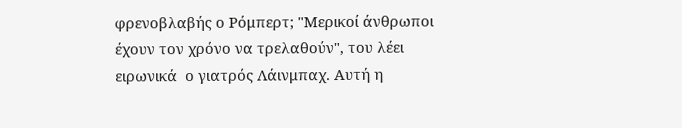φρενοβλαβής ο Ρόμπερτ; "Μερικοί άνθρωποι έχουν τον χρόνο να τρελαθούν", του λέει ειρωνικά  ο γιατρός Λάινμπαχ. Αυτή η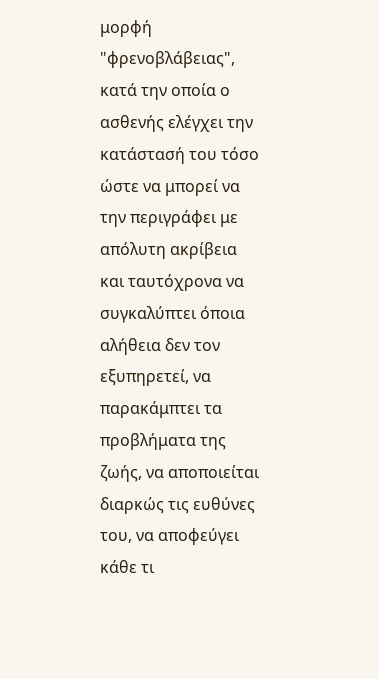μορφή "φρενοβλάβειας", κατά την οποία ο ασθενής ελέγχει την κατάστασή του τόσο ώστε να μπορεί να την περιγράφει με απόλυτη ακρίβεια και ταυτόχρονα να συγκαλύπτει όποια αλήθεια δεν τον εξυπηρετεί, να παρακάμπτει τα προβλήματα της ζωής, να αποποιείται διαρκώς τις ευθύνες του, να αποφεύγει κάθε τι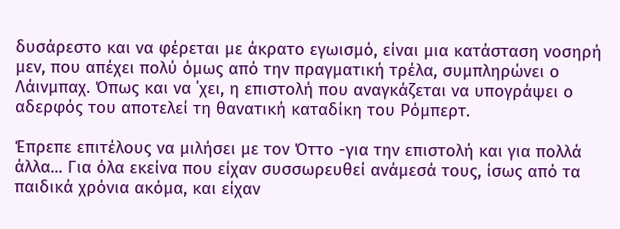δυσάρεστο και να φέρεται με άκρατο εγωισμό, είναι μια κατάσταση νοσηρή μεν, που απέχει πολύ όμως από την πραγματική τρέλα, συμπληρώνει ο Λάινμπαχ. Όπως και να ΄χει, η επιστολή που αναγκάζεται να υπογράψει ο αδερφός του αποτελεί τη θανατική καταδίκη του Ρόμπερτ.

Έπρεπε επιτέλους να μιλήσει με τον Όττο -για την επιστολή και για πολλά άλλα... Για όλα εκείνα που είχαν συσσωρευθεί ανάμεσά τους, ίσως από τα παιδικά χρόνια ακόμα, και είχαν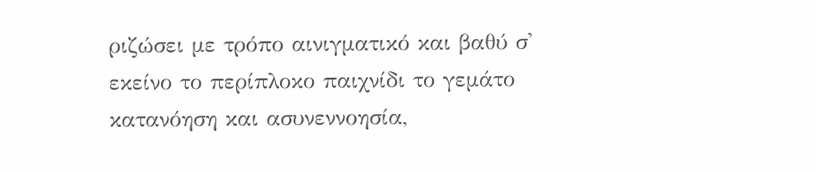ριζώσει με τρόπο αινιγματικό και βαθύ σ' εκείνο το περίπλοκο παιχνίδι το γεμάτο κατανόηση και ασυνεννοησία,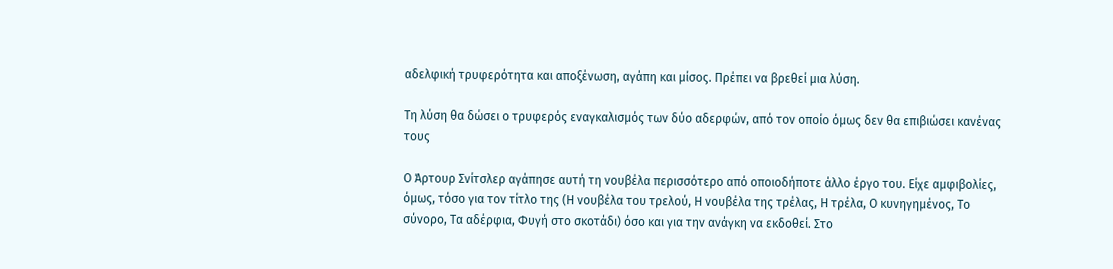αδελφική τρυφερότητα και αποξένωση, αγάπη και μίσος. Πρέπει να βρεθεί μια λύση.

Τη λύση θα δώσει ο τρυφερός εναγκαλισμός των δύο αδερφών, από τον οποίο όμως δεν θα επιβιώσει κανένας τους

Ο Άρτουρ Σνίτσλερ αγάπησε αυτή τη νουβέλα περισσότερο από οποιοδήποτε άλλο έργο του. Είχε αμφιβολίες, όμως, τόσο για τον τίτλο της (Η νουβέλα του τρελού, Η νουβέλα της τρέλας, Η τρέλα, Ο κυνηγημένος, Το σύνορο, Τα αδέρφια, Φυγή στο σκοτάδι) όσο και για την ανάγκη να εκδοθεί. Στο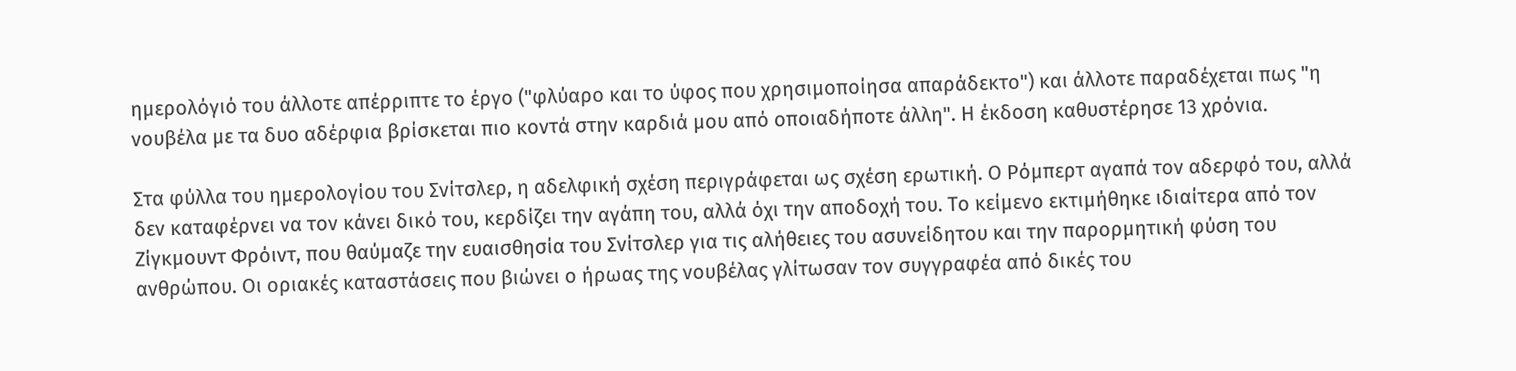ημερολόγιό του άλλοτε απέρριπτε το έργο ("φλύαρο και το ύφος που χρησιμοποίησα απαράδεκτο") και άλλοτε παραδέχεται πως "η νουβέλα με τα δυο αδέρφια βρίσκεται πιο κοντά στην καρδιά μου από οποιαδήποτε άλλη". Η έκδοση καθυστέρησε 13 χρόνια.

Στα φύλλα του ημερολογίου του Σνίτσλερ, η αδελφική σχέση περιγράφεται ως σχέση ερωτική. Ο Ρόμπερτ αγαπά τον αδερφό του, αλλά δεν καταφέρνει να τον κάνει δικό του, κερδίζει την αγάπη του, αλλά όχι την αποδοχή του. Το κείμενο εκτιμήθηκε ιδιαίτερα από τον Ζίγκμουντ Φρόιντ, που θαύμαζε την ευαισθησία του Σνίτσλερ για τις αλήθειες του ασυνείδητου και την παρορμητική φύση του ανθρώπου. Οι οριακές καταστάσεις που βιώνει ο ήρωας της νουβέλας γλίτωσαν τον συγγραφέα από δικές του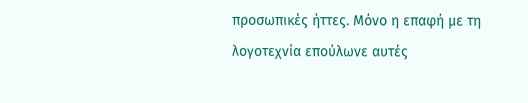προσωπικές ήττες. Μόνο η επαφή με τη λογοτεχνία επούλωνε αυτές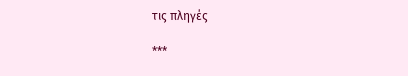τις πληγές

***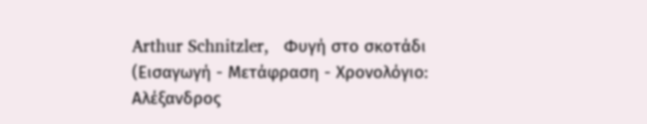Arthur Schnitzler,   Φυγή στο σκοτάδι (Εισαγωγή - Μετάφραση - Χρονολόγιο: Αλέξανδρος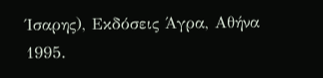Ίσαρης), Εκδόσεις Άγρα, Αθήνα 1995.